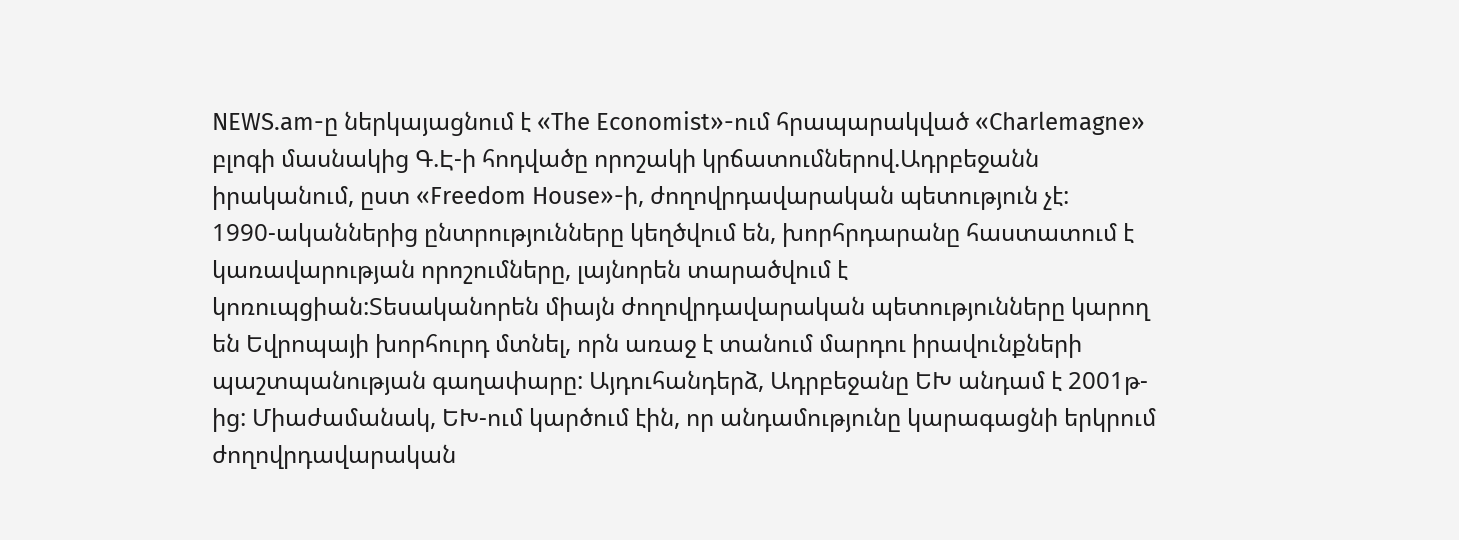NEWS.am-ը ներկայացնում է «The Economist»-ում հրապարակված «Charlemagne» բլոգի մասնակից Գ.Է-ի հոդվածը որոշակի կրճատումներով.Ադրբեջանն իրականում, ըստ «Freedom House»-ի, ժողովրդավարական պետություն չէ:
1990-ականներից ընտրությունները կեղծվում են, խորհրդարանը հաստատում է կառավարության որոշումները, լայնորեն տարածվում է կոռուպցիան:Տեսականորեն միայն ժողովրդավարական պետությունները կարող են Եվրոպայի խորհուրդ մտնել, որն առաջ է տանում մարդու իրավունքների պաշտպանության գաղափարը: Այդուհանդերձ, Ադրբեջանը ԵԽ անդամ է 2001թ-ից: Միաժամանակ, ԵԽ-ում կարծում էին, որ անդամությունը կարագացնի երկրում ժողովրդավարական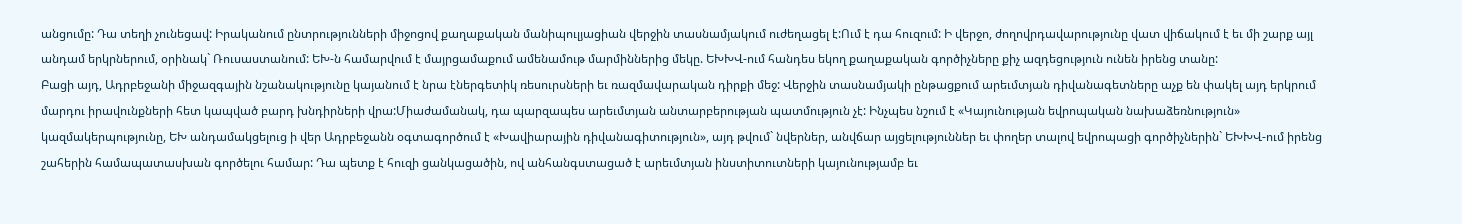անցումը: Դա տեղի չունեցավ: Իրականում ընտրությունների միջոցով քաղաքական մանիպուլյացիան վերջին տասնամյակում ուժեղացել է:Ում է դա հուզում: Ի վերջո, ժողովրդավարությունը վատ վիճակում է եւ մի շարք այլ անդամ երկրներում, օրինակ` Ռուսաստանում: ԵԽ-ն համարվում է մայրցամաքում ամենամութ մարմիններից մեկը. ԵԽԽՎ-ում հանդես եկող քաղաքական գործիչները քիչ ազդեցություն ունեն իրենց տանը:
Բացի այդ, Ադրբեջանի միջազգային նշանակությունը կայանում է նրա էներգետիկ ռեսուրսների եւ ռազմավարական դիրքի մեջ: Վերջին տասնամյակի ընթացքում արեւմտյան դիվանագետները աչք են փակել այդ երկրում մարդու իրավունքների հետ կապված բարդ խնդիրների վրա:Միաժամանակ, դա պարզապես արեւմտյան անտարբերության պատմություն չէ: Ինչպես նշում է «Կայունության եվրոպական նախաձեռնություն» կազմակերպությունը, ԵԽ անդամակցելուց ի վեր Ադրբեջանն օգտագործում է «Խավիարային դիվանագիտություն», այդ թվում` նվերներ, անվճար այցելություններ եւ փողեր տալով եվրոպացի գործիչներին` ԵԽԽՎ-ում իրենց շահերին համապատասխան գործելու համար: Դա պետք է հուզի ցանկացածին, ով անհանգստացած է արեւմտյան ինստիտուտների կայունությամբ եւ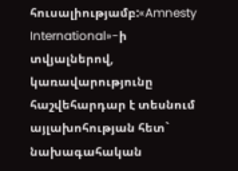հուսալիությամբ:«Amnesty International»-ի տվյալներով, կառավարությունը հաշվեհարդար է տեսնում այլախոհության հետ` նախագահական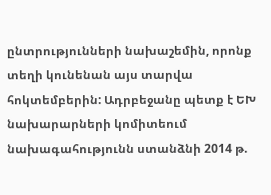ընտրությունների նախաշեմին, որոնք տեղի կունենան այս տարվա հոկտեմբերին: Ադրբեջանը պետք է ԵԽ նախարարների կոմիտեում նախագահությունն ստանձնի 2014 թ.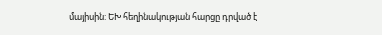մայիսին: ԵԽ հեղինակության հարցը դրված է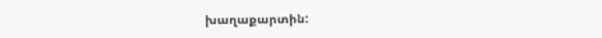խաղաքարտին: